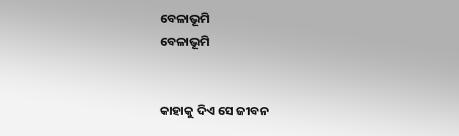ବେଳାଭୂମି
ବେଳାଭୂମି


କାହାକୁ ଦିଏ ସେ ଜୀବନ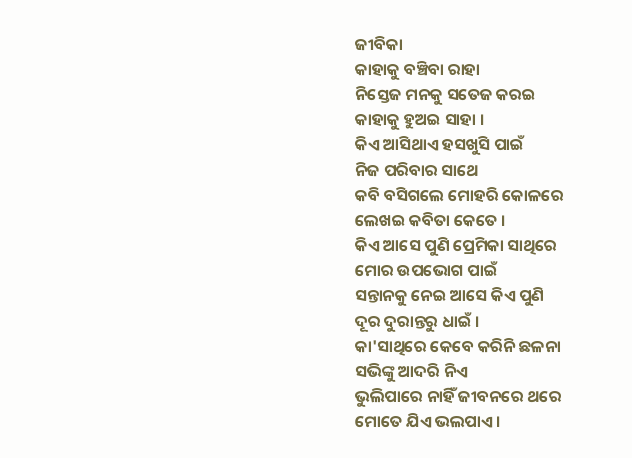ଜୀବିକା
କାହାକୁ ବଞ୍ଚିବା ରାହା
ନିସ୍ତେଜ ମନକୁ ସତେଜ କରଇ
କାହାକୁ ହୁଅଇ ସାହା ।
କିଏ ଆସିଥାଏ ହସଖୁସି ପାଇଁ
ନିଜ ପରିବାର ସାଥେ
କବି ବସିଗଲେ ମୋହରି କୋଳରେ
ଲେଖଇ କବିତା କେତେ ।
କିଏ ଆସେ ପୁଣି ପ୍ରେମିକା ସାଥିରେ
ମୋର ଉପଭୋଗ ପାଇଁ
ସନ୍ତାନକୁ ନେଇ ଆସେ କିଏ ପୁଣି
ଦୂର ଦୁରାନ୍ତରୁ ଧାଇଁ ।
କା'ସାଥିରେ କେବେ କରିନି ଛଳନା
ସଭିଙ୍କୁ ଆଦରି ନିଏ
ଭୁଲିପାରେ ନାହିଁ ଜୀବନରେ ଥରେ
ମୋତେ ଯିଏ ଭଲପାଏ ।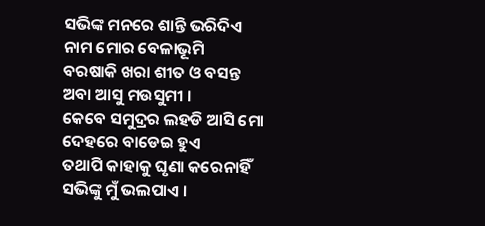ସଭିଙ୍କ ମନରେ ଶାନ୍ତି ଭରିଦିଏ
ନାମ ମୋର ବେଳାଭୂମି
ବରଷାକି ଖରା ଶୀତ ଓ ବସନ୍ତ
ଅବା ଆସୁ ମଉସୁମୀ ।
କେବେ ସମୁଦ୍ରର ଲହଡି ଆସି ମୋ
ଦେହରେ ବାଡେଇ ହୁଏ
ତଥାପି କାହାକୁ ଘୃଣା କରେନାହିଁ
ସଭିଙ୍କୁ ମୁଁ ଭଲପାଏ ।